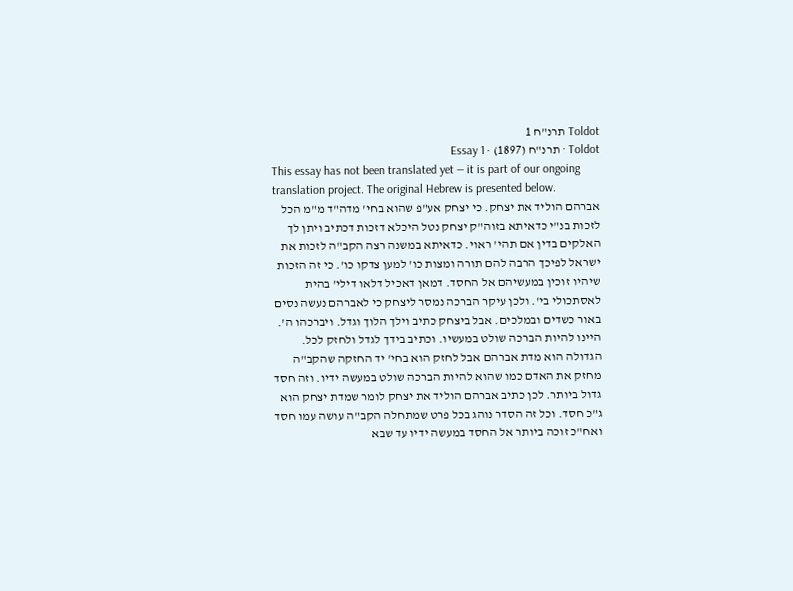Toldot תרנ"ח 1
Toldot · תרנ"ח (1897) · Essay 1
This essay has not been translated yet — it is part of our ongoing translation project. The original Hebrew is presented below.
אברהם הוליד את יצחק. כי יצחק אע"פ שהוא בחי' מדה"ד מ"מ הכל לזכות בנ"י כדאיתא בזוה"ק יצחק נטל היכלא דזכות דכתיב ויתן לך האלקים בדין אם תהי' ראוי. כדאיתא במשנה רצה הקב"ה לזכות את ישראל לפיכך הרבה להם תורה ומצות כו' למען צדקו כו'. כי זה הזכות שיהיו זוכין במעשיהם אל החסד. דמאן דאכיל דלאו דילי' בהית לאסתכולי בי'. ולכן עיקר הברכה נמסר ליצחק כי לאברהם נעשה נסים באור כשדים ובמלכים. אבל ביצחק כתיב וילך הלוך וגדל. ויברכהו ה'. היינו להיות הברכה שולט במעשיו. וכתיב בידך לגדל ולחזק לכל. הגדולה הוא מדת אברהם אבל לחזק הוא בחי' יד החזקה שהקב"ה מחזק את האדם כמו שהוא להיות הברכה שולט במעשה ידיו. וזה חסד גדול ביותר. לכן כתיב אברהם הוליד את יצחק לומר שמדת יצחק הוא ג"כ חסד. וכל זה הסדר נוהג בכל פרט שמתחלה הקב"ה עושה עמו חסד ואח"כ זוכה ביותר אל החסד במעשה ידיו עד שבא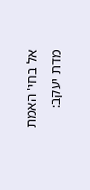אל בחי' האמת מדת יעקב: